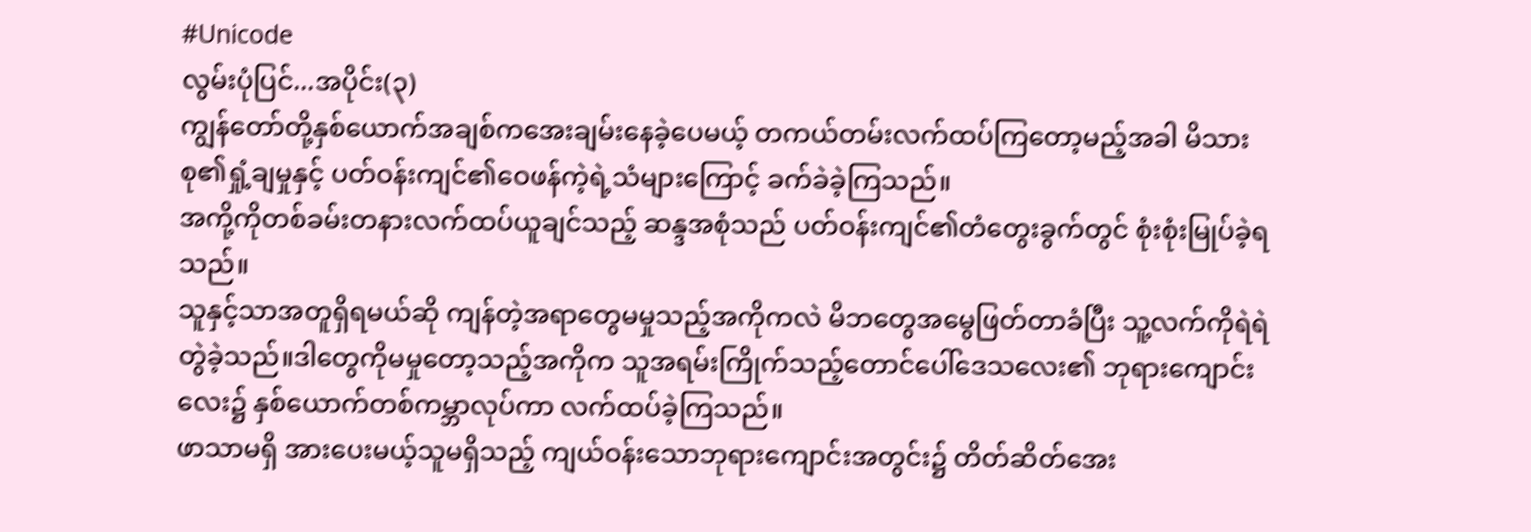#Unicode
လွမ်းပုံပြင်...အပိုင်း(၃)
ကျွန်တော်တို့နှစ်ယောက်အချစ်ကအေးချမ်းနေခဲ့ပေမယ့် တကယ်တမ်းလက်ထပ်ကြတော့မည့်အခါ မိသားစု၏ရှုံ့ချမှုနှင့် ပတ်ဝန်းကျင်၏ဝေဖန်ကဲ့ရဲ့သံများကြောင့် ခက်ခဲခဲ့ကြသည်။
အကို့ကိုတစ်ခမ်းတနားလက်ထပ်ယူချင်သည့် ဆန္ဒအစုံသည် ပတ်ဝန်းကျင်၏တံတွေးခွက်တွင် စုံးစုံးမြုပ်ခဲ့ရသည်။
သူနှင့်သာအတူရှိရမယ်ဆို ကျန်တဲ့အရာတွေမမှုသည့်အကိုကလဲ မိဘတွေအမွေဖြတ်တာခံပြီး သူ့လက်ကိုရဲရဲတွဲခဲ့သည်။ဒါတွေကိုမမှုတော့သည့်အကိုက သူအရမ်းကြိုက်သည့်တောင်ပေါ်ဒေသလေး၏ ဘုရားကျောင်းလေး၌ နှစ်ယောက်တစ်ကမ္ဘာလုပ်ကာ လက်ထပ်ခဲ့ကြသည်။
ဖာသာမရှိ အားပေးမယ့်သူမရှိသည့် ကျယ်ဝန်းသောဘုရားကျောင်းအတွင်း၌ တိတ်ဆိတ်အေး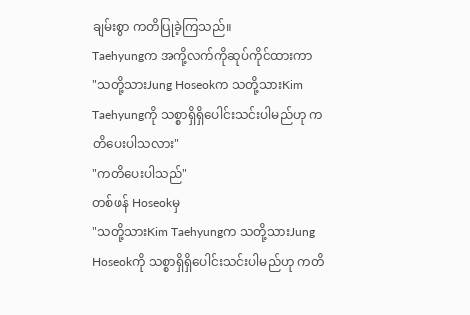ချမ်းစွာ ကတိပြုခဲ့ကြသည်။
Taehyungက အကို့လက်ကိုဆုပ်ကိုင်ထားကာ
"သတို့သားJung Hoseokက သတို့သားKim Taehyungကို သစ္စာရှိရှိပေါင်းသင်းပါမည်ဟု ကတိပေးပါသလား"
"ကတိပေးပါသည်"
တစ်ဖန် Hoseokမှ
"သတို့သားKim Taehyungက သတို့သားJung Hoseokကို သစ္စာရှိရှိပေါင်းသင်းပါမည်ဟု ကတိ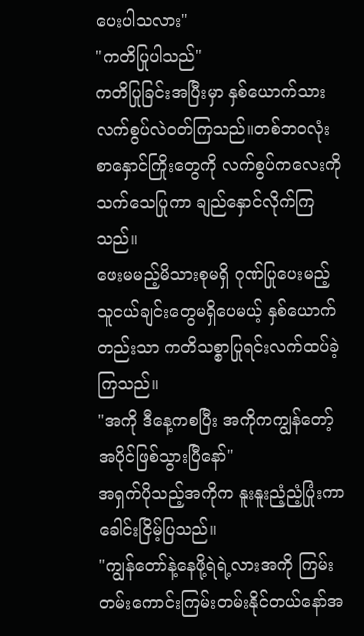ပေးပါသလား"
"ကတိပြုပါသည်"
ကတိပြုခြင်းအပြီးမှာ နှစ်ယောက်သားလက်စွပ်လဲဝတ်ကြသည်။တစ်ဘဝလုံးစာနှောင်ကြိုးတွေကို လက်စွပ်ကလေးကိုသက်သေပြုကာ ချည်နှောင်လိုက်ကြသည်။
ဖေးမမည့်မိသားစုမရှိ ဂုဏ်ပြုပေးမည့်သူငယ်ချင်းတွေမရှိပေမယ့် နှစ်ယောက်တည်းသာ ကတိသစ္စာပြုရင်းလက်ထပ်ခဲ့ကြသည်။
"အကို ဒီနေ့ကစပြီး အကိုကကျွန်တော့်အပိုင်ဖြစ်သွားပြီနော်"
အရှက်ပိုသည့်အကိုက နူးနူးညံ့ညံ့ပြုံးကာ ခေါင်းငြိမ့်ပြသည်။
"ကျွန်တော်နဲ့နေဖို့ရဲရဲ့လားအကို ကြမ်းတမ်းကောင်းကြမ်းတမ်းနိုင်တယ်နော်အ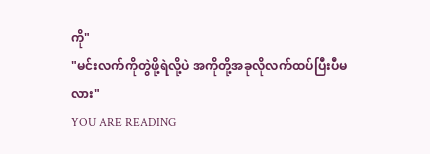ကို"
"မင်းလက်ကိုတွဲဖို့ရဲလို့ပဲ အကိုတို့အခုလိုလက်ထပ်ပြီးပီမလား"
YOU ARE READING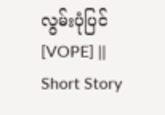လွမ်းပုံပြင် [VOPE] || Short Story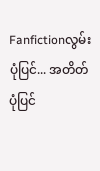Fanfictionလွမ်းပုံပြင်... အတိတ်ပုံပြင်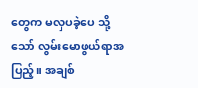တွေက မလှပခဲ့ပေ သို့သော် လွမ်းမောဖွယ်ရာအပြည့်။ အချစ်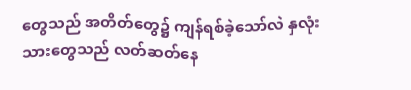တွေသည် အတိတ်တွေ၌ ကျန်ရစ်ခဲ့သော်လဲ နှလုံးသားတွေသည် လတ်ဆတ်နေ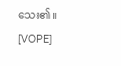သေး၏။ [VOPE]